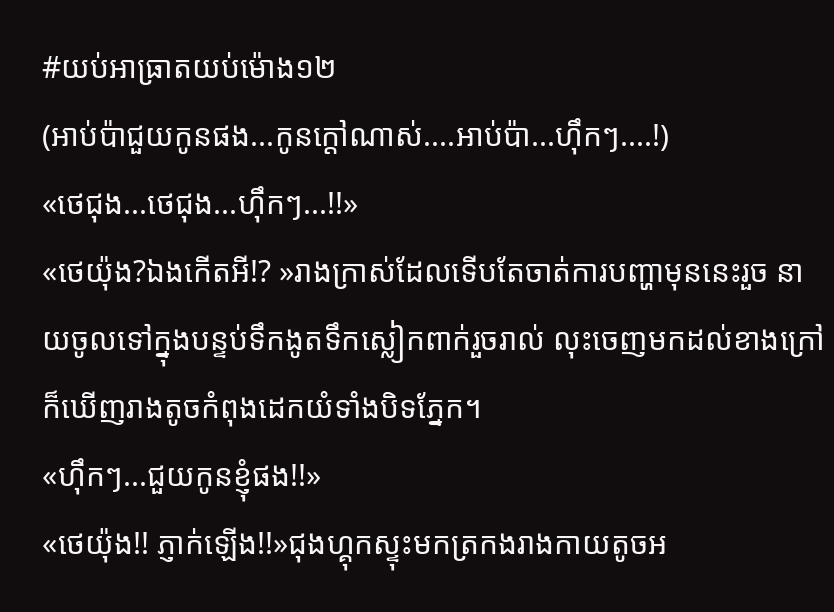#យប់អាធ្រាតយប់ម៉ោង១២
(អាប់ប៉ាជួយកូនផង...កូនក្តៅណាស់....អាប់ប៉ា...ហ៊ឹកៗ....!)
«ថេជុង...ថេជុង...ហ៊ឹកៗ...!!»
«ថេយ៉ុង?ឯងកើតអី!? »រាងក្រាស់ដែលទើបតែចាត់ការបញ្ហាមុននេះរួច នាយចូលទៅក្នុងបន្ទប់ទឹកងូតទឹកស្លៀកពាក់រួចរាល់ លុះចេញមកដល់ខាងក្រៅក៏ឃើញរាងតូចកំពុងដេកយំទាំងបិទភ្នែក។
«ហ៊ឹកៗ...ជួយកូនខ្ញុំផង!!»
«ថេយ៉ុង!! ភ្ញាក់ឡើង!!»ជុងហ្គុកស្ទុះមកត្រកងរាងកាយតូចអ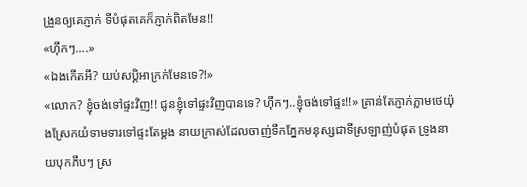ង្រួនឲ្យគេភ្ញាក់ ទីបំផុតគេក៏ភ្ញាក់ពិតមែន!!
«ហ៊ឹកៗ....»
«ឯងកើតអី? យប់សប្តិអាក្រក់មែនទេ?!»
«លោក? ខ្ញុំចង់ទៅផ្ទះវិញ!! ជូនខ្ញុំទៅផ្ទះវិញបានទេ? ហ៊ឹកៗ..ខ្ញុំចង់ទៅផ្ទះ!!» គ្រាន់តែភ្ញាក់ភ្លាមថេយ៉ុងស្រែកយំទាមទារទៅផ្ទះតែម្តង នាយក្រាស់ដែលចាញ់ទឹកភ្នែកមនុស្សជាទីស្រឡាញ់បំផុត ទ្រូងនាយបុកភឹបៗ ស្រ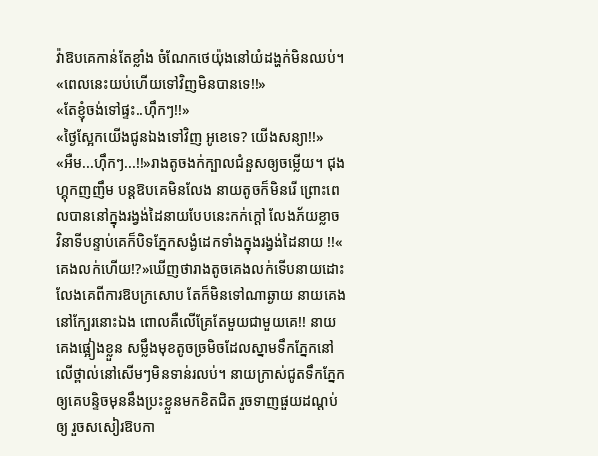វ៉ាឱបគេកាន់តែខ្លាំង ចំណែកថេយ៉ុងនៅយំដង្ហក់មិនឈប់។
«ពេលនេះយប់ហើយទៅវិញមិនបានទេ!!»
«តែខ្ញុំចង់ទៅផ្ទះ..ហ៊ឹកៗ!!»
«ថ្ងៃស្អែកយើងជូនឯងទៅវិញ អូខេទេ? យើងសន្យា!!»
«អឺម...ហ៊ឹកៗ...!!»រាងតូចងក់ក្បាលជំនួសឲ្យចម្លើយ។ ជុងហ្គុកញញឹម បន្តឱបគេមិនលែង នាយតូចក៏មិនរើ ព្រោះពេលបាននៅក្នុងរង្វង់ដៃនាយបែបនេះកក់ក្តៅ លែងភ័យខ្លាច វិនាទីបន្ទាប់គេក៏បិទភ្នែកសង្ងំដេកទាំងក្នុងរង្វង់ដៃនាយ !!« គេងលក់ហើយ!?»ឃើញថារាងតូចគេងលក់ទើបនាយដោះលែងគេពីការឱបក្រសោប តែក៏មិនទៅណាឆ្ងាយ នាយគេងនៅក្បែរនោះឯង ពោលគឺលើគ្រែតែមួយជាមួយគេ!! នាយគេងផ្អៀងខ្លួន សម្លឹងមុខតូចច្រមិចដែលស្នាមទឹកភ្នែកនៅលើថ្ពាល់នៅសើមៗមិនទាន់រលប់។ នាយក្រាស់ជូតទឹកភ្នែកឲ្យគេបន្ទិចមុននឹងប្រះខ្លួនមកខិតជិត រួចទាញផួយដណ្តប់ឲ្យ រួចសសៀរឱបកា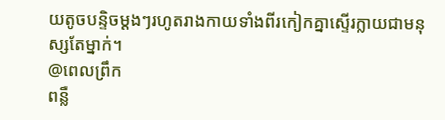យតូចបន្ទិចម្តងៗរហូតរាងកាយទាំងពីរកៀកគ្នាស្ទើរក្លាយជាមនុស្សតែម្នាក់។
@ពេលព្រឹក
ពន្លឺ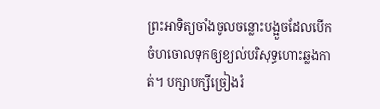ព្រះអាទិត្យចាំងចូលចន្លោះបង្អួចដែលបើកចំហចោលទុកឲ្យខ្យល់បរិសុទ្ធហោះឆ្លងកាត់។ បក្សាបក្សីច្រៀងរំ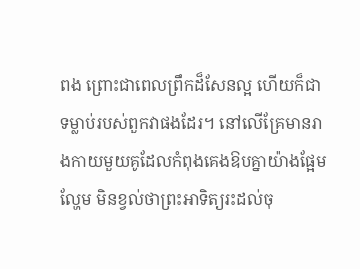ពង ព្រោះជាពេលព្រឹកដ៏សែនល្អ ហើយក៏ជាទម្លាប់របស់ពួកវាផងដែរ។ នៅលើគ្រែមានរាងកាយមួយគូដែលកំពុងគេងឱបគ្នាយ៉ាងផ្អែមល្ហែម មិនខ្វល់ថាព្រះអាទិត្យរះដល់ចុ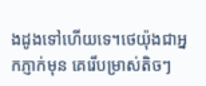ងដូងទៅហើយទេ។ថេយ៉ុងជាអ្នកភ្ញាក់មុន គេរើបម្រាស់តិចៗ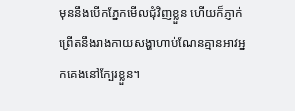មុននឹងបើកភ្នែកមើលជុំវិញខ្លួន ហើយក៏ភ្ញាក់ព្រើតនឹងរាងកាយសង្ហាហាប់ណែនគ្មានអាវអ្នកគេងនៅក្បែរខ្លួន។